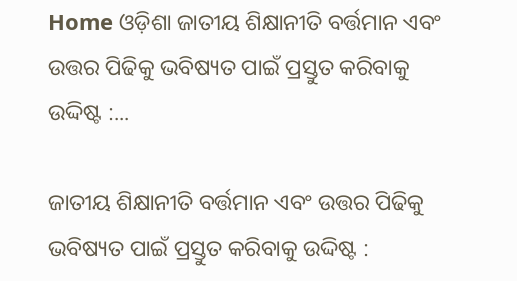Home ଓଡ଼ିଶା ଜାତୀୟ ଶିକ୍ଷାନୀତି ବର୍ତ୍ତମାନ ଏବଂ ଉତ୍ତର ପିଢିକୁ ଭବିଷ୍ୟତ ପାଇଁ ପ୍ରସ୍ତୁତ କରିବାକୁ ଉଦ୍ଦିଷ୍ଟ :...

ଜାତୀୟ ଶିକ୍ଷାନୀତି ବର୍ତ୍ତମାନ ଏବଂ ଉତ୍ତର ପିଢିକୁ ଭବିଷ୍ୟତ ପାଇଁ ପ୍ରସ୍ତୁତ କରିବାକୁ ଉଦ୍ଦିଷ୍ଟ :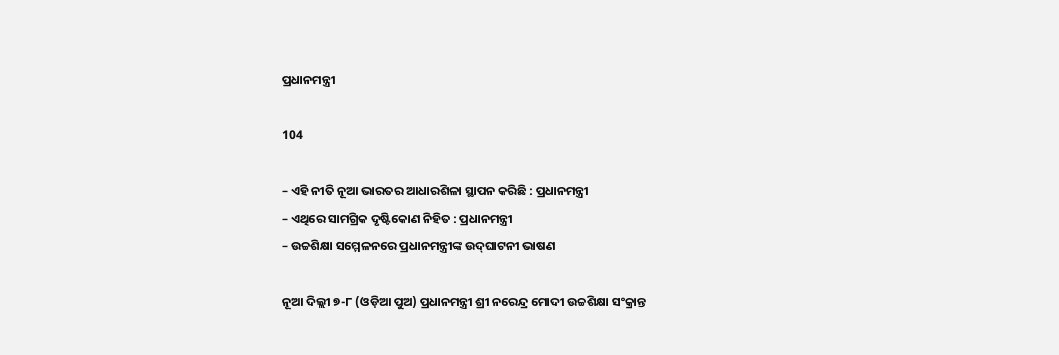ପ୍ରଧାନମନ୍ତ୍ରୀ

104

– ଏହି ନୀତି ନୂଆ ଭାରତର ଆଧାରଶିଳା ସ୍ଥାପନ କରିଛି : ପ୍ରଧାନମନ୍ତ୍ରୀ
– ଏଥିରେ ସାମଗ୍ରିକ ଦୃଷ୍ଟିକୋଣ ନିହିତ : ପ୍ରଧାନମନ୍ତ୍ରୀ
– ଉଚ୍ଚଶିକ୍ଷା ସମ୍ମେଳନରେ ପ୍ରଧାନମନ୍ତ୍ରୀଙ୍କ ଉଦ୍‌ଘାଟନୀ ଭାଷଣ

ନୂଆ ଦିଲ୍ଲୀ ୭-୮ (ଓଡ଼ିଆ ପୁଅ) ପ୍ରଧାନମନ୍ତ୍ରୀ ଶ୍ରୀ ନରେନ୍ଦ୍ର ମୋଦୀ ଉଚ୍ଚଶିକ୍ଷା ସଂକ୍ରାନ୍ତ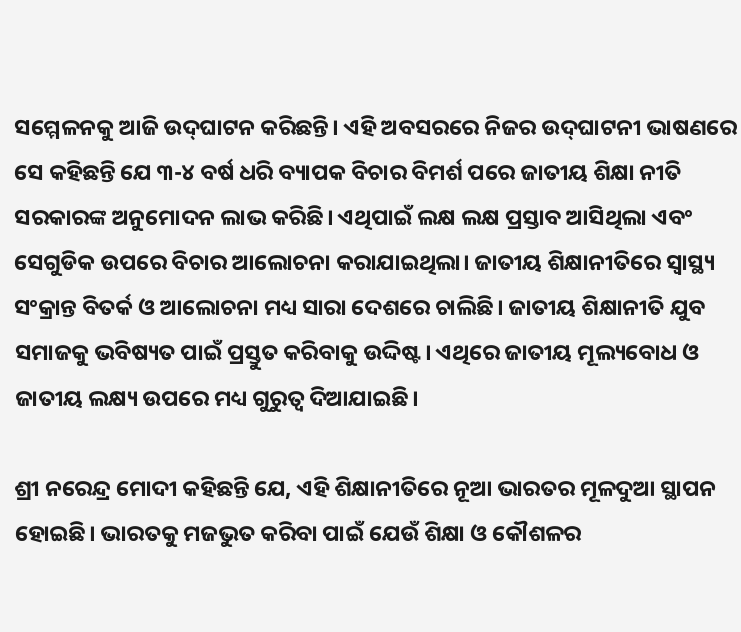ସମ୍ମେଳନକୁ ଆଜି ଉଦ୍‌ଘାଟନ କରିଛନ୍ତି। ଏହି ଅବସରରେ ନିଜର ଉଦ୍‌ଘାଟନୀ ଭାଷଣରେ ସେ କହିଛନ୍ତି ଯେ ୩-୪ ବର୍ଷ ଧରି ବ୍ୟାପକ ବିଚାର ବିମର୍ଶ ପରେ ଜାତୀୟ ଶିକ୍ଷା ନୀତି ସରକାରଙ୍କ ଅନୁମୋଦନ ଲାଭ କରିଛି। ଏଥିପାଇଁ ଲକ୍ଷ ଲକ୍ଷ ପ୍ରସ୍ତାବ ଆସିଥିଲା ଏବଂ ସେଗୁଡିକ ଉପରେ ବିଚାର ଆଲୋଚନା କରାଯାଇଥିଲା। ଜାତୀୟ ଶିକ୍ଷାନୀତିରେ ସ୍ୱାସ୍ଥ୍ୟ ସଂକ୍ରାନ୍ତ ବିତର୍କ ଓ ଆଲୋଚନା ମଧ୍ୟ ସାରା ଦେଶରେ ଚାଲିଛି। ଜାତୀୟ ଶିକ୍ଷାନୀତି ଯୁବ ସମାଜକୁ ଭବିଷ୍ୟତ ପାଇଁ ପ୍ରସ୍ତୁତ କରିବାକୁ ଉଦ୍ଦିଷ୍ଟ। ଏଥିରେ ଜାତୀୟ ମୂଲ୍ୟବୋଧ ଓ ଜାତୀୟ ଲକ୍ଷ୍ୟ ଉପରେ ମଧ୍ୟ ଗୁରୁତ୍ୱ ଦିଆଯାଇଛି।

ଶ୍ରୀ ନରେନ୍ଦ୍ର ମୋଦୀ କହିଛନ୍ତି ଯେ, ଏହି ଶିକ୍ଷାନୀତିରେ ନୂଆ ଭାରତର ମୂଳଦୁଆ ସ୍ଥାପନ ହୋଇଛି। ଭାରତକୁ ମଜଭୁତ କରିବା ପାଇଁ ଯେଉଁ ଶିକ୍ଷା ଓ କୌଶଳର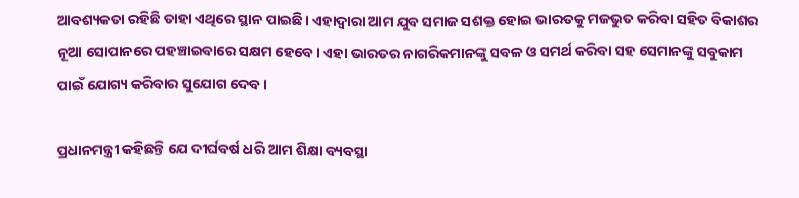ଆବଶ୍ୟକତା ରହିଛି ତାହା ଏଥିରେ ସ୍ଥାନ ପାଇଛି। ଏହାଦ୍ୱାରା ଆମ ଯୁବ ସମାଜ ସଶକ୍ତ ହୋଇ ଭାରତକୁ ମଜଭୁତ କରିବା ସହିତ ବିକାଶର ନୂଆ ସୋପାନରେ ପହଞ୍ଚାଇବାରେ ସକ୍ଷମ ହେବେ। ଏହା ଭାରତର ନାଗରିକମାନଙ୍କୁ ସବଳ ଓ ସମର୍ଥ କରିବା ସହ ସେମାନଙ୍କୁ ସବୁକାମ ପାଇଁ ଯୋଗ୍ୟ କରିବାର ସୁଯୋଗ ଦେବ।

ପ୍ରଧାନମନ୍ତ୍ରୀ କହିଛନ୍ତି ଯେ ଦୀର୍ଘବର୍ଷ ଧରି ଆମ ଶିକ୍ଷା ବ୍ୟବସ୍ଥା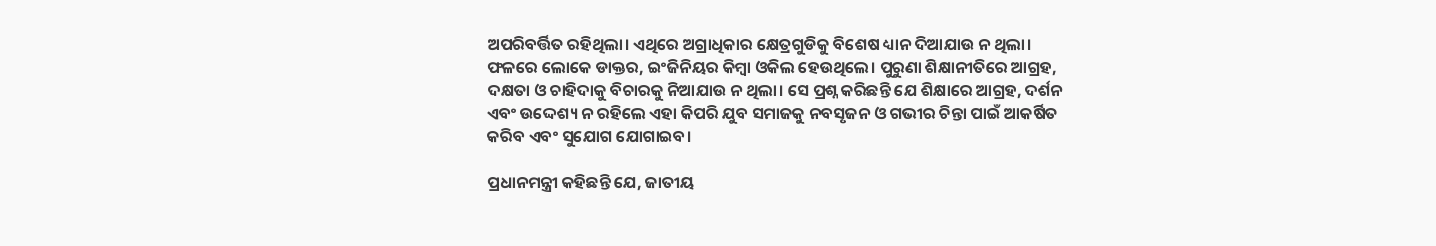ଅପରିବର୍ତ୍ତିତ ରହିଥିଲା। ଏଥିରେ ଅଗ୍ରାଧିକାର କ୍ଷେତ୍ରଗୁଡିକୁ ବିଶେଷ ଧ୍ୟାନ ଦିଆଯାଉ ନ ଥିଲା। ଫଳରେ ଲୋକେ ଡାକ୍ତର, ଇଂଜିନିୟର କିମ୍ବା ଓକିଲ ହେଉଥିଲେ। ପୁରୁଣା ଶିକ୍ଷାନୀତିରେ ଆଗ୍ରହ, ଦକ୍ଷତା ଓ ଚାହିଦାକୁ ବିଚାରକୁ ନିଆଯାଉ ନ ଥିଲା। ସେ ପ୍ରଶ୍ନ କରିଛନ୍ତି ଯେ ଶିକ୍ଷାରେ ଆଗ୍ରହ, ଦର୍ଶନ ଏବଂ ଉଦ୍ଦେଶ୍ୟ ନ ରହିଲେ ଏହା କିପରି ଯୁବ ସମାଜକୁ ନବସୃଜନ ଓ ଗଭୀର ଚିନ୍ତା ପାଇଁ ଆକର୍ଷିତ କରିବ ଏବଂ ସୁଯୋଗ ଯୋଗାଇବ।

ପ୍ରଧାନମନ୍ତ୍ରୀ କହିଛନ୍ତି ଯେ, ଜାତୀୟ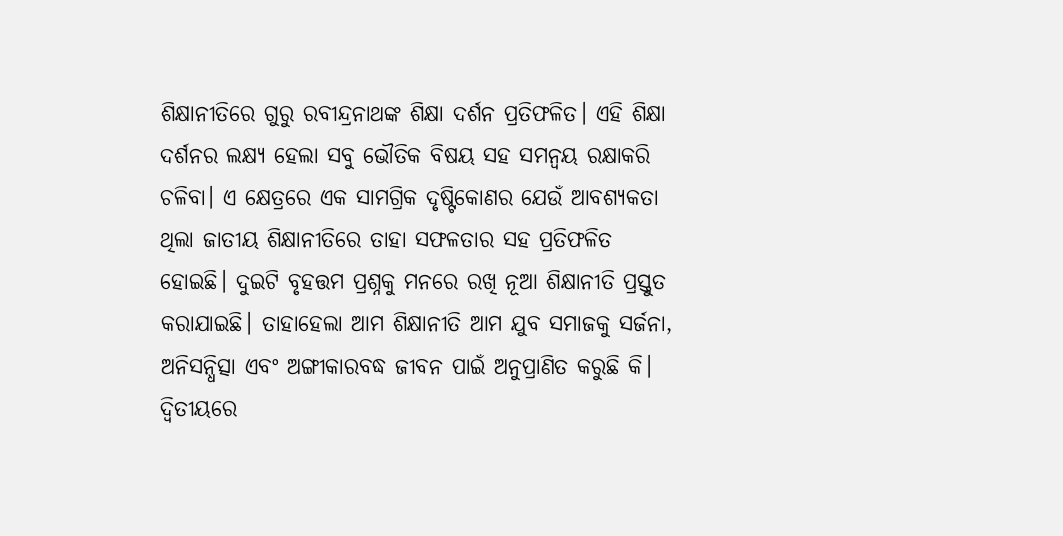ଶିକ୍ଷାନୀତିରେ ଗୁରୁ ରବୀନ୍ଦ୍ରନାଥଙ୍କ ଶିକ୍ଷା ଦର୍ଶନ ପ୍ରତିଫଳିତ। ଏହି ଶିକ୍ଷା ଦର୍ଶନର ଲକ୍ଷ୍ୟ ହେଲା ସବୁ ଭୌତିକ ବିଷୟ ସହ ସମନ୍ୱୟ ରକ୍ଷାକରି ଚଳିବା। ଏ କ୍ଷେତ୍ରରେ ଏକ ସାମଗ୍ରିକ ଦୃଷ୍ଟିକୋଣର ଯେଉଁ ଆବଶ୍ୟକତା ଥିଲା ଜାତୀୟ ଶିକ୍ଷାନୀତିରେ ତାହା ସଫଳତାର ସହ ପ୍ରତିଫଳିତ ହୋଇଛି। ଦୁଇଟି ବୃହତ୍ତମ ପ୍ରଶ୍ନକୁ ମନରେ ରଖି ନୂଆ ଶିକ୍ଷାନୀତି ପ୍ରସ୍ତୁତ କରାଯାଇଛି। ତାହାହେଲା ଆମ ଶିକ୍ଷାନୀତି ଆମ ଯୁବ ସମାଜକୁ ସର୍ଜନା, ଅନିସନ୍ଧିତ୍ସା ଏବଂ ଅଙ୍ଗୀକାରବଦ୍ଧ ଜୀବନ ପାଇଁ ଅନୁପ୍ରାଣିତ କରୁଛି କି। ଦ୍ୱିତୀୟରେ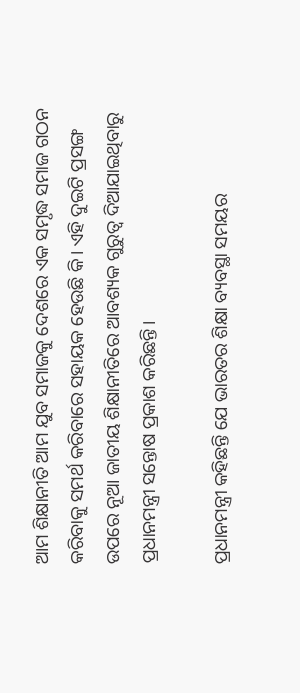ଆମ ଶିକ୍ଷାନୀତି ଆମ ଯୁବ ସମାଜକୁ ଦେଶରେ ଏକ ସମୃଦ୍ଧ ସମାଜ ଗଠନ କରିବାକୁ ସମର୍ଥ କରିବାରେ ସହାୟକ ହେଉଛି କି। ଏହି ଦୁଇଟି ପ୍ରସଙ୍ଗ ଉପରେ ନୂଆ ଜାତୀୟ ଶିକ୍ଷାନୀତିରେ ଆବଶ୍ୟକ ଗୁରୁତ୍ୱ ଦିଆଯାଇଥିବାରୁ ପ୍ରଧାନମନ୍ତ୍ରୀ ସନ୍ତୋଷ ପ୍ରକାଶ କରିଛନ୍ତି।

ପ୍ରଧାନମନ୍ତ୍ରୀ କହିଛନ୍ତି ଯେ ଭାରତର ଶିକ୍ଷା ବ୍ୟବସ୍ଥା ସମୟର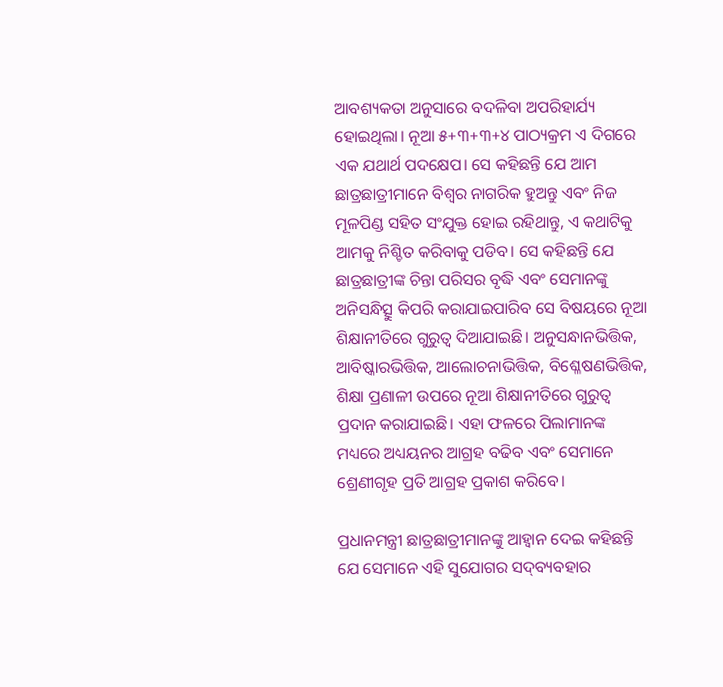ଆବଶ୍ୟକତା ଅନୁସାରେ ବଦଳିବା ଅପରିହାର୍ଯ୍ୟ ହୋଇଥିଲା। ନୂଆ ୫+୩+୩+୪ ପାଠ୍ୟକ୍ରମ ଏ ଦିଗରେ ଏକ ଯଥାର୍ଥ ପଦକ୍ଷେପ। ସେ କହିଛନ୍ତି ଯେ ଆମ ଛାତ୍ରଛାତ୍ରୀମାନେ ବିଶ୍ୱର ନାଗରିକ ହୁଅନ୍ତୁ ଏବଂ ନିଜ ମୂଳପିଣ୍ଡ ସହିତ ସଂଯୁକ୍ତ ହୋଇ ରହିଥାନ୍ତୁ, ଏ କଥାଟିକୁ ଆମକୁ ନିଶ୍ଚିତ କରିବାକୁ ପଡିବ। ସେ କହିଛନ୍ତି ଯେ ଛାତ୍ରଛାତ୍ରୀଙ୍କ ଚିନ୍ତା ପରିସର ବୃଦ୍ଧି ଏବଂ ସେମାନଙ୍କୁ ଅନିସନ୍ଧିତ୍ସୁ କିପରି କରାଯାଇପାରିବ ସେ ବିଷୟରେ ନୂଆ ଶିକ୍ଷାନୀତିରେ ଗୁରୁତ୍ୱ ଦିଆଯାଇଛି। ଅନୁସନ୍ଧାନଭିତ୍ତିକ, ଆବିଷ୍କାରଭିତ୍ତିକ, ଆଲୋଚନାଭିତ୍ତିକ, ବିଶ୍ଳେଷଣଭିତ୍ତିକ, ଶିକ୍ଷା ପ୍ରଣାଳୀ ଉପରେ ନୂଆ ଶିକ୍ଷାନୀତିରେ ଗୁରୁତ୍ୱ ପ୍ରଦାନ କରାଯାଇଛି। ଏହା ଫଳରେ ପିଲାମାନଙ୍କ ମଧ୍ୟରେ ଅଧ୍ୟୟନର ଆଗ୍ରହ ବଢିବ ଏବଂ ସେମାନେ ଶ୍ରେଣୀଗୃହ ପ୍ରତି ଆଗ୍ରହ ପ୍ରକାଶ କରିବେ।

ପ୍ରଧାନମନ୍ତ୍ରୀ ଛାତ୍ରଛାତ୍ରୀମାନଙ୍କୁ ଆହ୍ୱାନ ଦେଇ କହିଛନ୍ତି ଯେ ସେମାନେ ଏହି ସୁଯୋଗର ସଦ୍‌ବ୍ୟବହାର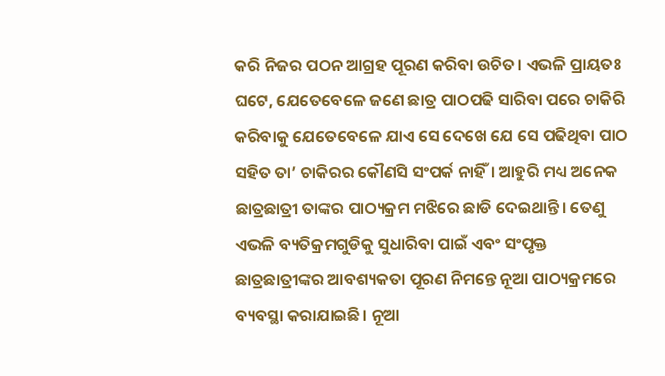କରି ନିଜର ପଠନ ଆଗ୍ରହ ପୂରଣ କରିବା ଉଚିତ। ଏଭଳି ପ୍ରାୟତଃ ଘଟେ, ଯେତେବେଳେ ଜଣେ ଛାତ୍ର ପାଠପଢି ସାରିବା ପରେ ଚାକିରି କରିବାକୁ ଯେତେବେଳେ ଯାଏ ସେ ଦେଖେ ଯେ ସେ ପଢିଥିବା ପାଠ ସହିତ ତା’ ଚାକିରର କୌଣସି ସଂପର୍କ ନାହିଁ। ଆହୁରି ମଧ୍ୟ ଅନେକ ଛାତ୍ରଛାତ୍ରୀ ତାଙ୍କର ପାଠ୍ୟକ୍ରମ ମଝିରେ ଛାଡି ଦେଇଥାନ୍ତି। ତେଣୁ ଏଭଳି ବ୍ୟତିକ୍ରମଗୁଡିକୁ ସୁଧାରିବା ପାଇଁ ଏବଂ ସଂପୃକ୍ତ ଛାତ୍ରଛାତ୍ରୀଙ୍କର ଆବଶ୍ୟକତା ପୂରଣ ନିମନ୍ତେ ନୂଆ ପାଠ୍ୟକ୍ରମରେ ବ୍ୟବସ୍ଥା କରାଯାଇଛି। ନୂଆ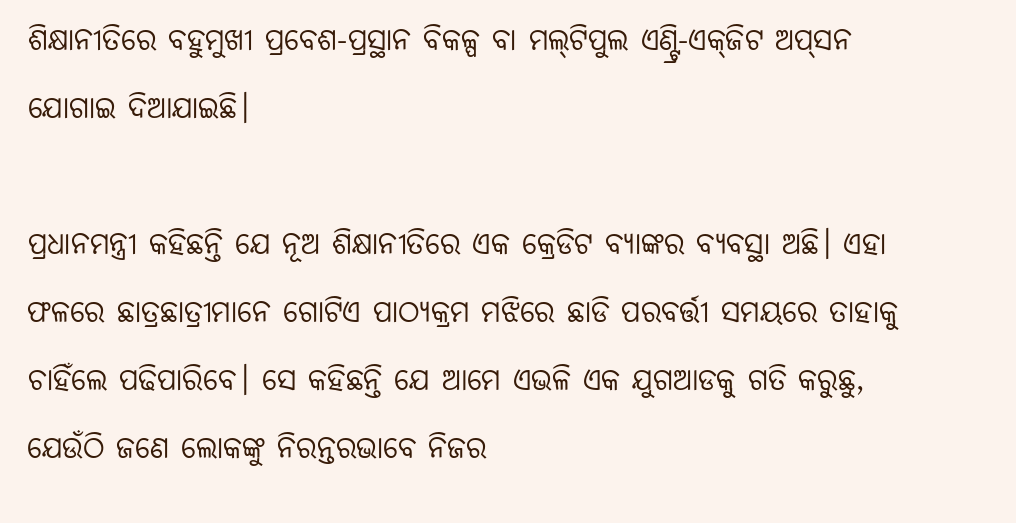ଶିକ୍ଷାନୀତିରେ ବହୁମୁଖୀ ପ୍ରବେଶ-ପ୍ରସ୍ଥାନ ବିକଳ୍ପ ବା ମଲ୍‌ଟିପୁଲ ଏଣ୍ଟ୍ରି-ଏକ୍‌ଜିଟ ଅପ୍‌ସନ ଯୋଗାଇ ଦିଆଯାଇଛି।

ପ୍ରଧାନମନ୍ତ୍ରୀ କହିଛନ୍ତି ଯେ ନୂଅ ଶିକ୍ଷାନୀତିରେ ଏକ କ୍ରେଡିଟ ବ୍ୟାଙ୍କର ବ୍ୟବସ୍ଥା ଅଛି। ଏହା ଫଳରେ ଛାତ୍ରଛାତ୍ରୀମାନେ ଗୋଟିଏ ପାଠ୍ୟକ୍ରମ ମଝିରେ ଛାଡି ପରବର୍ତ୍ତୀ ସମୟରେ ତାହାକୁ ଚାହିଁଲେ ପଢିପାରିବେ। ସେ କହିଛନ୍ତି ଯେ ଆମେ ଏଭଳି ଏକ ଯୁଗଆଡକୁ ଗତି କରୁଛୁ, ଯେଉଁଠି ଜଣେ ଲୋକଙ୍କୁ ନିରନ୍ତରଭାବେ ନିଜର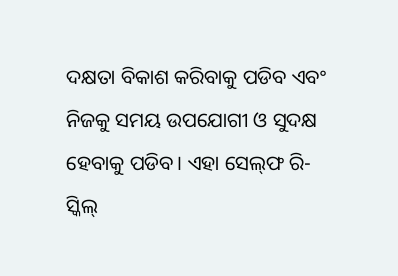ଦକ୍ଷତା ବିକାଶ କରିବାକୁ ପଡିବ ଏବଂ ନିଜକୁ ସମୟ ଉପଯୋଗୀ ଓ ସୁଦକ୍ଷ ହେବାକୁ ପଡିବ। ଏହା ସେଲ୍‌ଫ ରି-ସ୍କିଲ୍‌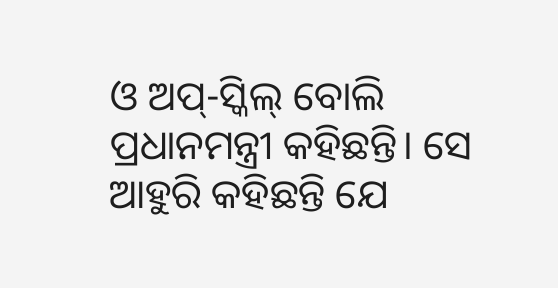ଓ ଅପ୍‌-ସ୍କିଲ୍‌ ବୋଲି ପ୍ରଧାନମନ୍ତ୍ରୀ କହିଛନ୍ତି। ସେ ଆହୁରି କହିଛନ୍ତି ଯେ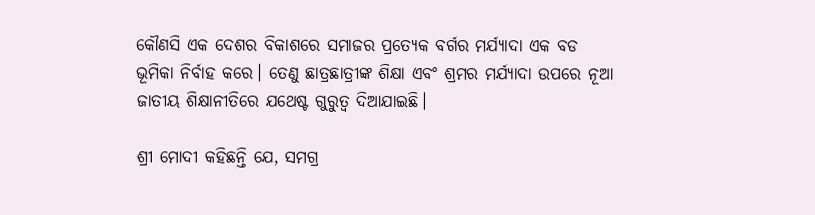କୌଣସି ଏକ ଦେଶର ବିକାଶରେ ସମାଜର ପ୍ରତ୍ୟେକ ବର୍ଗର ମର୍ଯ୍ୟାଦା ଏକ ବଡ ଭୂମିକା ନିର୍ବାହ କରେ। ତେଣୁ ଛାତ୍ରଛାତ୍ରୀଙ୍କ ଶିକ୍ଷା ଏବଂ ଶ୍ରମର ମର୍ଯ୍ୟାଦା ଉପରେ ନୂଆ ଜାତୀୟ ଶିକ୍ଷାନୀତିରେ ଯଥେଷ୍ଟ ଗୁରୁତ୍ୱ ଦିଆଯାଇଛି।

ଶ୍ରୀ ମୋଦୀ କହିଛନ୍ତି ଯେ, ସମଗ୍ର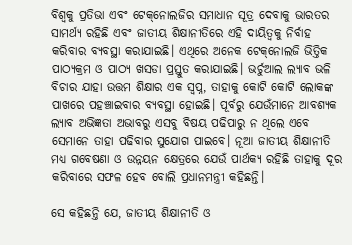ବିଶ୍ୱକୁ ପ୍ରତିଭା ଏବଂ ଟେକ୍‌ନୋଲଜିର ସମାଧାନ ସୂତ୍ର ଦେବାକୁ ଭାରତର ସାମର୍ଥ୍ୟ ରହିଛି ଏବଂ ଜାତୀୟ ଶିକ୍ଷାନୀତିରେ ଏହି ଦାୟିତ୍ୱକୁ ନିର୍ବାହ କରିବାର ବ୍ୟବସ୍ଥା କରାଯାଇଛି। ଏଥିରେ ଅନେକ ଟେକ୍‌ନୋଲଜି ଭିତ୍ତିକ ପାଠ୍ୟକ୍ରମ ଓ ପାଠ୍ୟ ଖସଡା ପ୍ରସ୍ତୁତ କରାଯାଇଛି। ଭର୍ଚୁଆଲ ଲ୍ୟାବ ଭଳି ବିଚାର ଯାହା ଉତ୍ତମ ଶିକ୍ଷାର ଏକ ସ୍ୱପ୍ନ, ତାହାକୁ କୋଟି କୋଟି ଲୋକଙ୍କ ପାଖରେ ପହଞ୍ଚାଇବାର ବ୍ୟବସ୍ଥା ହୋଇଛି। ପୂର୍ବରୁ ଯେଉଁମାନେ ଆବଶ୍ୟକ ଲ୍ୟାବ ଅଭିଜ୍ଞତା ଅଭାବରୁ ଏସବୁ ବିଷୟ ପଢିପାରୁ ନ ଥିଲେ ଏବେ ସେମାନେ ତାହା ପଢିବାର ସୁଯୋଗ ପାଇବେ। ନୂଆ ଜାତୀୟ ଶିକ୍ଷାନୀତି ମଧ୍ୟ ଗବେଷଣା ଓ ଉନ୍ନୟନ କ୍ଷେତ୍ରରେ ଯେଉଁ ପାର୍ଥକ୍ୟ ରହିଛି ତାହାକୁ ଦୂର କରିବାରେ ସଫଳ ହେବ ବୋଲି ପ୍ରଧାନମନ୍ତ୍ରୀ କହିଛନ୍ତି।

ସେ କହିଛନ୍ତି ଯେ, ଜାତୀୟ ଶିକ୍ଷାନୀତି ଓ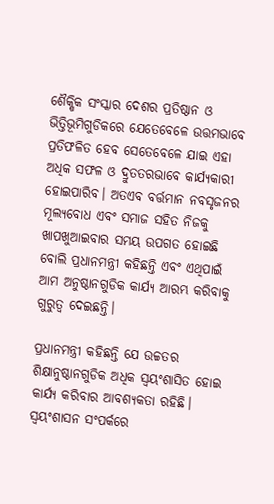ଶୈକ୍ଷିକ ସଂସ୍କାର ଦେଶର ପ୍ରତିଷ୍ଠାନ ଓ ଭିତ୍ତିଭୂମିଗୁଡିକରେ ଯେତେବେଳେ ଉତ୍ତମଭାବେ ପ୍ରତିଫଳିତ ହେବ ସେତେବେଳେ ଯାଇ ଏହା ଅଧିକ ସଫଳ ଓ ଦ୍ରୁତତରଭାବେ କାର୍ଯ୍ୟକାରୀ ହୋଇପାରିବ। ଅତଏବ ବର୍ତ୍ତମାନ ନବସୃଜନର ମୂଲ୍ୟବୋଧ ଏବଂ ସମାଜ ସହିତ ନିଜକୁ ଖାପଖୁଆଇବାର ସମୟ ଉପଗତ ହୋଇଛି ବୋଲି ପ୍ରଧାନମନ୍ତ୍ରୀ କହିଛନ୍ତି ଏବଂ ଏଥିପାଇଁ ଆମ ଅନୁଷ୍ଠାନଗୁଡିକ କାର୍ଯ୍ୟ ଆରମ୍ଭ କରିବାକୁ ଗୁରୁତ୍ୱ ଦେଇଛନ୍ତି।

ପ୍ରଧାନମନ୍ତ୍ରୀ କହିଛନ୍ତି ଯେ ଉଚ୍ଚତର ଶିକ୍ଷାନୁଷ୍ଠାନଗୁଡିକ ଅଧିକ ସ୍ୱୟଂଶାସିତ ହୋଇ କାର୍ଯ୍ୟ କରିବାର ଆବଶ୍ୟକତା ରହିଛି। ସ୍ୱୟଂଶାସନ ସଂପର୍କରେ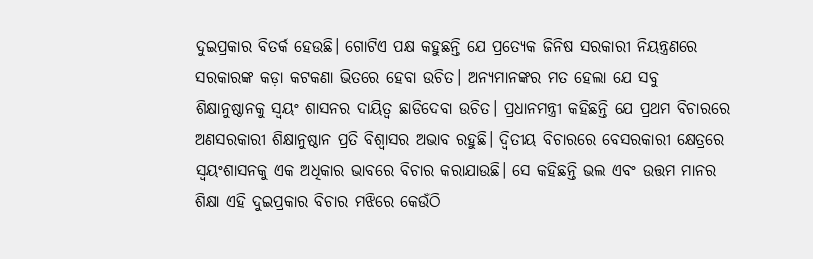ଦୁଇପ୍ରକାର ବିତର୍କ ହେଉଛି। ଗୋଟିଏ ପକ୍ଷ କହୁଛନ୍ତି ଯେ ପ୍ରତ୍ୟେକ ଜିନିଷ ସରକାରୀ ନିୟନ୍ତ୍ରଣରେ ସରକାରଙ୍କ କଡ଼ା କଟକଣା ଭିତରେ ହେବା ଉଚିତ। ଅନ୍ୟମାନଙ୍କର ମତ ହେଲା ଯେ ସବୁ ଶିକ୍ଷାନୁଷ୍ଠାନକୁ ସ୍ୱୟଂ ଶାସନର ଦାୟିତ୍ୱ ଛାଡିଦେବା ଉଚିତ। ପ୍ରଧାନମନ୍ତ୍ରୀ କହିଛନ୍ତି ଯେ ପ୍ରଥମ ବିଚାରରେ ଅଣସରକାରୀ ଶିକ୍ଷାନୁଷ୍ଠାନ ପ୍ରତି ବିଶ୍ୱାସର ଅଭାବ ରହୁଛି। ଦ୍ୱିତୀୟ ବିଚାରରେ ବେସରକାରୀ କ୍ଷେତ୍ରରେ ସ୍ୱୟଂଶାସନକୁ ଏକ ଅଧିକାର ଭାବରେ ବିଚାର କରାଯାଉଛି। ସେ କହିଛନ୍ତି ଭଲ ଏବଂ ଉତ୍ତମ ମାନର ଶିକ୍ଷା ଏହି ଦୁଇପ୍ରକାର ବିଚାର ମଝିରେ କେଉଁଠି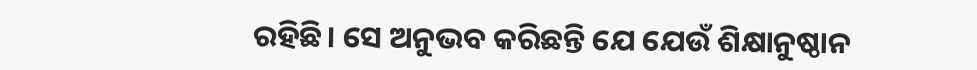ରହିଛି। ସେ ଅନୁଭବ କରିଛନ୍ତି ଯେ ଯେଉଁ ଶିକ୍ଷାନୁଷ୍ଠାନ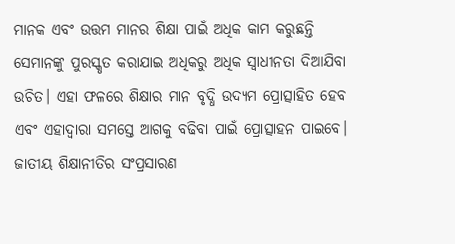ମାନକ ଏବଂ ଉତ୍ତମ ମାନର ଶିକ୍ଷା ପାଇଁ ଅଧିକ କାମ କରୁଛନ୍ତି ସେମାନଙ୍କୁ ପୁରସ୍କୃତ କରାଯାଇ ଅଧିକରୁ ଅଧିକ ସ୍ୱାଧୀନତା ଦିଆଯିବା ଉଚିତ। ଏହା ଫଳରେ ଶିକ୍ଷାର ମାନ ବୃଦ୍ଧି ଉଦ୍ୟମ ପ୍ରୋତ୍ସାହିତ ହେବ ଏବଂ ଏହାଦ୍ୱାରା ସମସ୍ତେ ଆଗକୁ ବଢିବା ପାଇଁ ପ୍ରୋତ୍ସାହନ ପାଇବେ। ଜାତୀୟ ଶିକ୍ଷାନୀତିର ସଂପ୍ରସାରଣ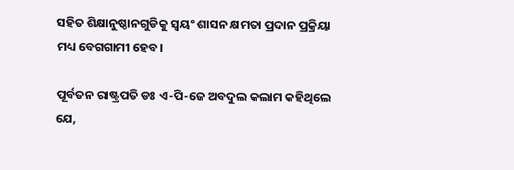ସହିତ ଶିକ୍ଷାନୁଷ୍ଠାନଗୁଡିକୁ ସ୍ୱୟଂ ଶାସନ କ୍ଷମତା ପ୍ରଦାନ ପ୍ରକ୍ରିୟା ମଧ୍ୟ ବେଗଗାମୀ ହେବ।

ପୂର୍ବତନ ରାଷ୍ଟ୍ରପତି ଡଃ ଏ-ପି-ଜେ ଅବଦୁଲ କଲାମ କହିଥିଲେ ଯେ,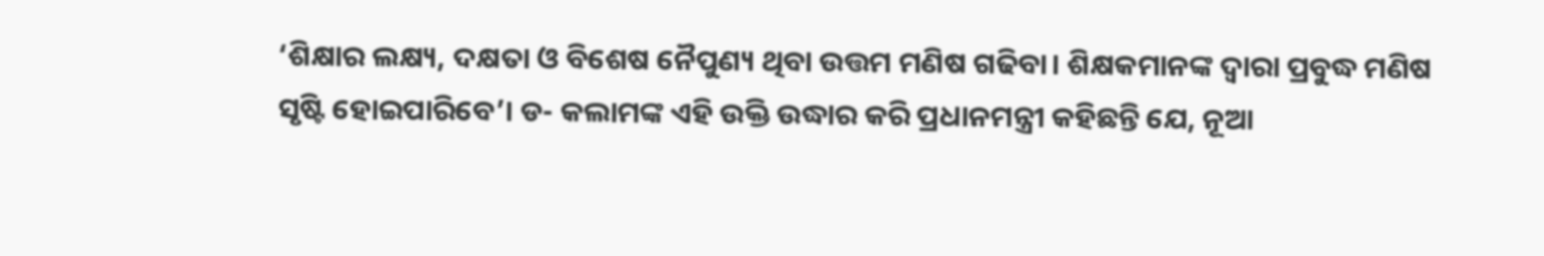‘ଶିକ୍ଷାର ଲକ୍ଷ୍ୟ, ଦକ୍ଷତା ଓ ବିଶେଷ ନୈପୁଣ୍ୟ ଥିବା ଉତ୍ତମ ମଣିଷ ଗଢିବା। ଶିକ୍ଷକମାନଙ୍କ ଦ୍ୱାରା ପ୍ରବୁଦ୍ଧ ମଣିଷ ସୃଷ୍ଟି ହୋଇପାରିବେ’। ଡ- କଲାମଙ୍କ ଏହି ଉକ୍ତି ଉଦ୍ଧାର କରି ପ୍ରଧାନମନ୍ତ୍ରୀ କହିଛନ୍ତି ଯେ, ନୂଆ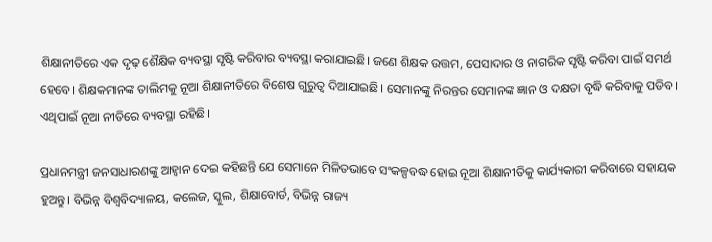ଶିକ୍ଷାନୀତିରେ ଏକ ଦୃଢ଼ ଶୈକ୍ଷିକ ବ୍ୟବସ୍ଥା ସୃଷ୍ଟି କରିବାର ବ୍ୟବସ୍ଥା କରାଯାଇଛି। ଜଣେ ଶିକ୍ଷକ ଉତ୍ତମ, ପେସାଦାର ଓ ନାଗରିକ ସୃଷ୍ଟି କରିବା ପାଇଁ ସମର୍ଥ ହେବେ। ଶିକ୍ଷକମାନଙ୍କ ତାଲିମକୁ ନୂଆ ଶିକ୍ଷାନୀତିରେ ବିଶେଷ ଗୁରୁତ୍ୱ ଦିଆଯାଇଛି। ସେମାନଙ୍କୁ ନିରନ୍ତର ସେମାନଙ୍କ ଜ୍ଞାନ ଓ ଦକ୍ଷତା ବୃଦ୍ଧି କରିବାକୁ ପଡିବ। ଏଥିପାଇଁ ନୂଆ ନୀତିରେ ବ୍ୟବସ୍ଥା ରହିଛି।

ପ୍ରଧାନମନ୍ତ୍ରୀ ଜନସାଧାରଣଙ୍କୁ ଆହ୍ୱାନ ଦେଇ କହିଛନ୍ତି ଯେ ସେମାନେ ମିଳିତଭାବେ ସଂକଳ୍ପବଦ୍ଧ ହୋଇ ନୂଆ ଶିକ୍ଷାନୀତିକୁ କାର୍ଯ୍ୟକାରୀ କରିବାରେ ସହାୟକ ହୁଅନ୍ତୁ। ବିଭିନ୍ନ ବିଶ୍ୱବିଦ୍ୟାଳୟ, କଲେଜ, ସ୍କୁଲ, ଶିକ୍ଷାବୋର୍ଡ, ବିଭିନ୍ନ ରାଜ୍ୟ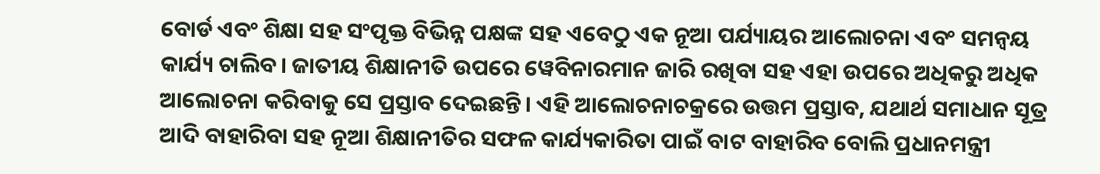ବୋର୍ଡ ଏବଂ ଶିକ୍ଷା ସହ ସଂପୃକ୍ତ ବିଭିନ୍ନ ପକ୍ଷଙ୍କ ସହ ଏବେଠୁ ଏକ ନୂଆ ପର୍ଯ୍ୟାୟର ଆଲୋଚନା ଏବଂ ସମନ୍ୱୟ କାର୍ଯ୍ୟ ଚାଲିବ। ଜାତୀୟ ଶିକ୍ଷାନୀତି ଉପରେ ୱେବିନାରମାନ ଜାରି ରଖିବା ସହ ଏହା ଉପରେ ଅଧିକରୁ ଅଧିକ ଆଲୋଚନା କରିବାକୁ ସେ ପ୍ରସ୍ତାବ ଦେଇଛନ୍ତି। ଏହି ଆଲୋଚନାଚକ୍ରରେ ଉତ୍ତମ ପ୍ରସ୍ତାବ, ଯଥାର୍ଥ ସମାଧାନ ସୂତ୍ର ଆଦି ବାହାରିବା ସହ ନୂଆ ଶିକ୍ଷାନୀତିର ସଫଳ କାର୍ଯ୍ୟକାରିତା ପାଇଁ ବାଟ ବାହାରିବ ବୋଲି ପ୍ରଧାନମନ୍ତ୍ରୀ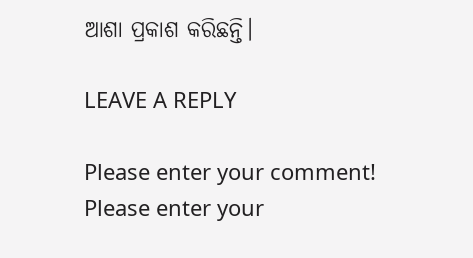ଆଶା ପ୍ରକାଶ କରିଛନ୍ତି।

LEAVE A REPLY

Please enter your comment!
Please enter your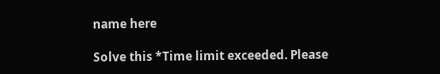name here

Solve this *Time limit exceeded. Please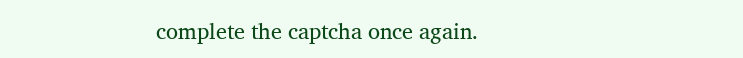complete the captcha once again.